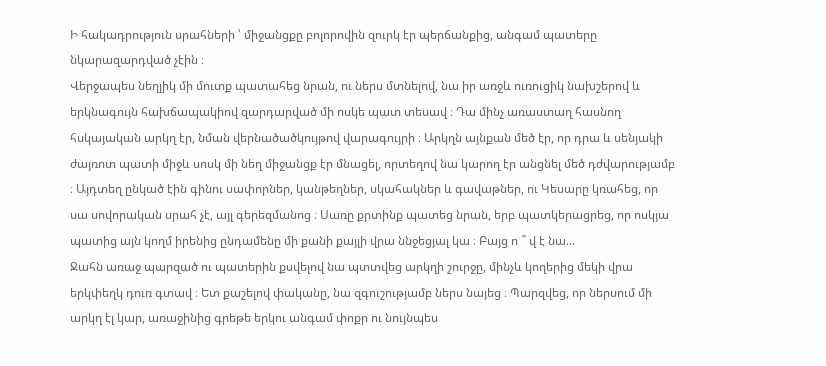Ի հակադրություն սրահների ՝ միջանցքը բոլորովին զուրկ էր պերճանքից, անգամ պատերը նկարազարդված չէին ։
Վերջապես նեղլիկ մի մուտք պատահեց նրան, ու ներս մտնելով, նա իր առջև ուռուցիկ նախշերով և երկնագույն հախճապակիով զարդարված մի ոսկե պատ տեսավ ։ Դա մինչ առաստաղ հասնող հսկայական արկղ էր, նման վերնածածկույթով վարագույրի ։ Արկղն այնքան մեծ էր, որ դրա և սենյակի ժայռոտ պատի միջև սոսկ մի նեղ միջանցք էր մնացել, որտեղով նա կարող էր անցնել մեծ դժվարությամբ ։ Այդտեղ ընկած էին գինու սափորներ, կանթեղներ, սկահակներ և գավաթներ, ու Կեսարը կռահեց, որ սա սովորական սրահ չէ, այլ գերեզմանոց ։ Սառը քրտինք պատեց նրան, երբ պատկերացրեց, որ ոսկյա պատից այն կողմ իրենից ընդամենը մի քանի քայլի վրա ննջեցյալ կա ։ Բայց ո ՞ վ է նա...
Ջահն առաջ պարզած ու պատերին քսվելով նա պտտվեց արկղի շուրջը, մինչև կողերից մեկի վրա երկփեղկ դուռ գտավ ։ Ետ քաշելով փականը, նա զգուշությամբ ներս նայեց ։ Պարզվեց, որ ներսում մի արկղ էլ կար, առաջինից գրեթե երկու անգամ փոքր ու նույնպես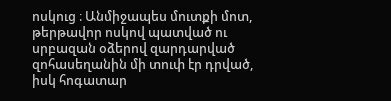ոսկուց ։ Անմիջապես մուտքի մոտ, թերթավոր ոսկով պատված ու սրբազան օձերով զարդարված զոհասեղանին մի տուփ էր դրված, իսկ հոգատար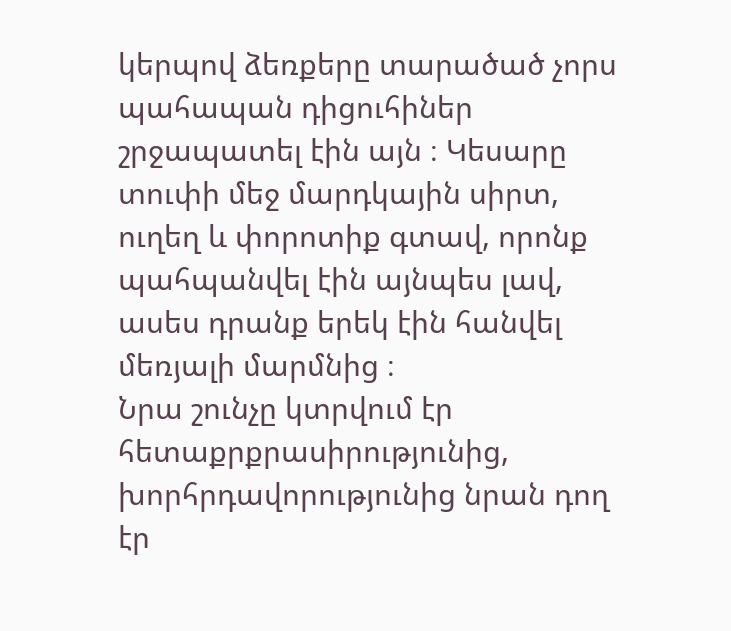կերպով ձեռքերը տարածած չորս պահապան դիցուհիներ շրջապատել էին այն ։ Կեսարը տուփի մեջ մարդկային սիրտ, ուղեղ և փորոտիք գտավ, որոնք պահպանվել էին այնպես լավ, ասես դրանք երեկ էին հանվել մեռյալի մարմնից ։
Նրա շունչը կտրվում էր հետաքրքրասիրությունից, խորհրդավորությունից նրան դող էր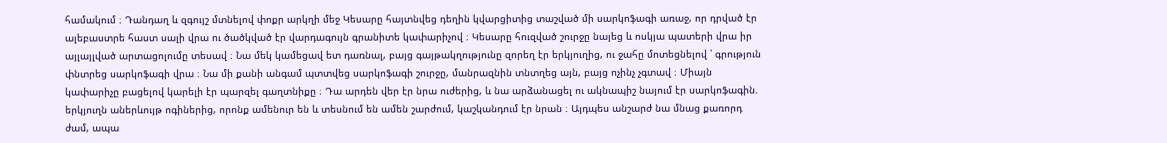համակում ։ Դանդաղ և զգույշ մտնելով փոքր արկղի մեջ Կեսարը հայտնվեց դեղին կվարցիտից տաշված մի սարկոֆագի առաջ, որ դրված էր ալեբաստրե հաստ սալի վրա ու ծածկված էր վարդագույն գրանիտե կափարիչով ։ Կեսարը հուզված շուրջը նայեց և ոսկյա պատերի վրա իր այլայլված արտացոլումը տեսավ ։ Նա մեկ կամեցավ ետ դառնալ, բայց գայթակղությունը զորեղ էր երկյուղից, ու ջահը մոտեցնելով ՝ գրություն փնտրեց սարկոֆագի վրա ։ Նա մի քանի անգամ պտտվեց սարկոֆագի շուրջը, մանրազնին տնտղեց այն, բայց ոչինչ չգտավ ։ Միայն կափարիչը բացելով կարելի էր պարզել գաղտնիքը ։ Դա արդեն վեր էր նրա ուժերից, և նա արձանացել ու ակնապիշ նայում էր սարկոֆագին. երկյուղն աներևույթ ոգիներից, որոնք ամենուր են և տեսնում են ամեն շարժում, կաշկանդում էր նրան ։ Այդպես անշարժ նա մնաց քառորդ ժամ, ապա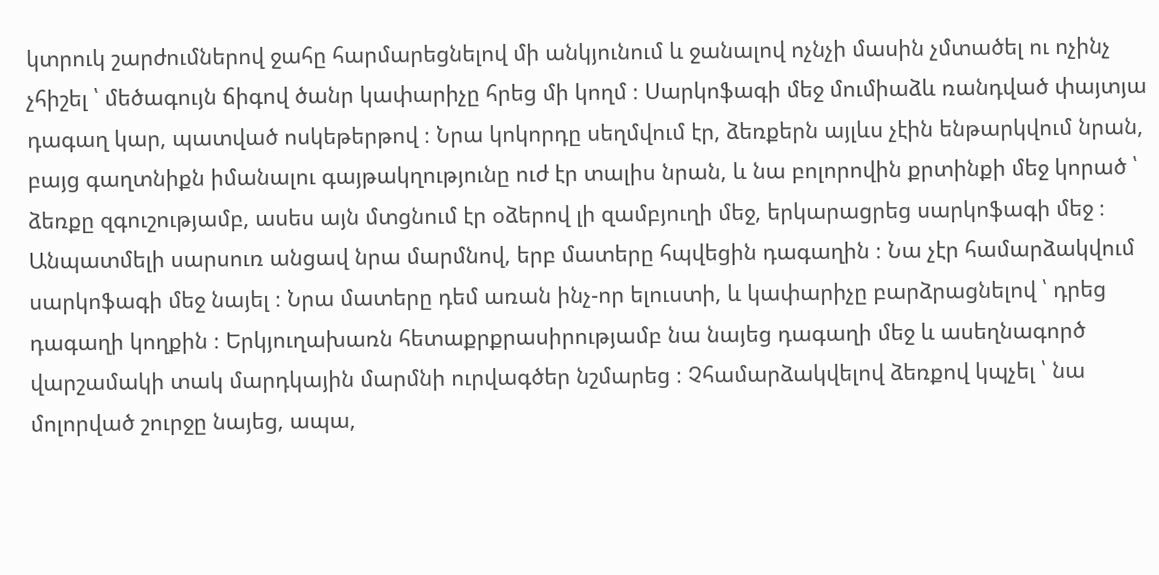կտրուկ շարժումներով ջահը հարմարեցնելով մի անկյունում և ջանալով ոչնչի մասին չմտածել ու ոչինչ չհիշել ՝ մեծագույն ճիգով ծանր կափարիչը հրեց մի կողմ ։ Սարկոֆագի մեջ մումիաձև ռանդված փայտյա դագաղ կար, պատված ոսկեթերթով ։ Նրա կոկորդը սեղմվում էր, ձեռքերն այլևս չէին ենթարկվում նրան, բայց գաղտնիքն իմանալու գայթակղությունը ուժ էր տալիս նրան, և նա բոլորովին քրտինքի մեջ կորած ՝ ձեռքը զգուշությամբ, ասես այն մտցնում էր օձերով լի զամբյուղի մեջ, երկարացրեց սարկոֆագի մեջ ։ Անպատմելի սարսուռ անցավ նրա մարմնով, երբ մատերը հպվեցին դագաղին ։ Նա չէր համարձակվում սարկոֆագի մեջ նայել ։ Նրա մատերը դեմ առան ինչ-որ ելուստի, և կափարիչը բարձրացնելով ՝ դրեց դագաղի կողքին ։ Երկյուղախառն հետաքրքրասիրությամբ նա նայեց դագաղի մեջ և ասեղնագործ վարշամակի տակ մարդկային մարմնի ուրվագծեր նշմարեց ։ Չհամարձակվելով ձեռքով կպչել ՝ նա մոլորված շուրջը նայեց, ապա,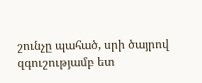շունչը պահած, սրի ծայրով զգուշությամբ ետ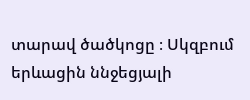տարավ ծածկոցը ։ Սկզբում երևացին ննջեցյալի